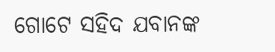ଗୋଟେ ସହିଦ ଯବାନଙ୍କ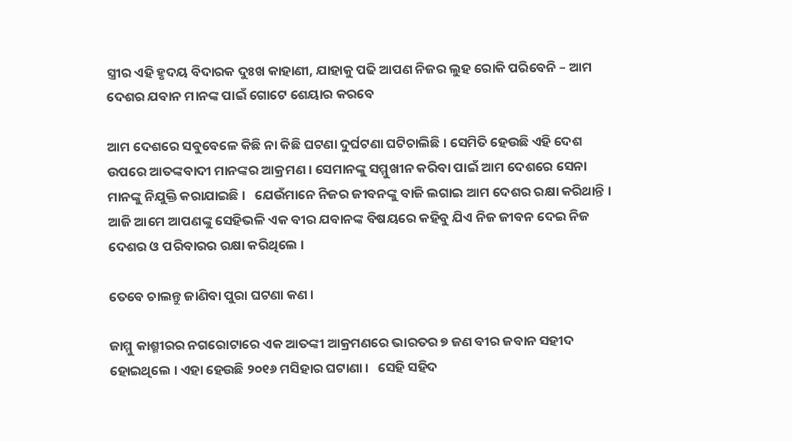ସ୍ତ୍ରୀର ଏହି ହୃଦୟ ବିଦାରକ ଦୁଃଖ କାହାଣୀ, ଯାହାକୁ ପଢି ଆପଣ ନିଜର ଲୁହ ରୋକି ପରିବେନି – ଆମ ଦେଶର ଯବାନ ମାନଙ୍କ ପାଇଁ ଗୋଟେ ଶେୟାର କରବେ

ଆମ ଦେଶରେ ସବୁବେଳେ କିଛି ନା କିଛି ଘଟଣା ଦୁର୍ଘଟଣା ଘଟିଚାଲିଛି । ସେମିତି ହେଉଛି ଏହି ଦେଶ ଉପରେ ଆତଙ୍କବାଦୀ ମାନଙ୍କର ଆକ୍ରମଣ । ସେମାନଙ୍କୁ ସମ୍ମୁଖୀନ କରିବା ପାଇଁ ଆମ ଦେଶରେ ସେନା ମାନଙ୍କୁ ନିଯୁକ୍ତି କରାଯାଇଛି ।   ଯେଉଁମାନେ ନିଜର ଜୀବନଙ୍କୁ ବାଜି ଲଗାଇ ଆମ ଦେଶର ରକ୍ଷା କରିଥାନ୍ତି । ଆଜି ଆମେ ଆପଣଙ୍କୁ ସେହିଭଳି ଏକ ବୀର ଯବାନଙ୍କ ବିଷୟରେ କହିବୁ ଯିଏ ନିଜ ଜୀବନ ଦେଇ ନିଜ ଦେଶର ଓ ପରିବାରର ରକ୍ଷା କରିଥିଲେ ।

ତେବେ ଚାଲନ୍ତୁ ଜାଣିବା ପୁରା ଘଟଣା କଣ ।

ଜାମ୍ମୁ କାଶ୍ମୀରର ନଗରୋଟାରେ ଏକ ଆତଙ୍କୀ ଆକ୍ରମଣରେ ଭାରତର ୭ ଜଣ ବୀର ଜବାନ ସହୀଦ ହୋଇଥିଲେ । ଏହା ହେଉଛି ୨୦୧୬ ମସିହାର ଘଟାଣା ।   ସେହି ସହିଦ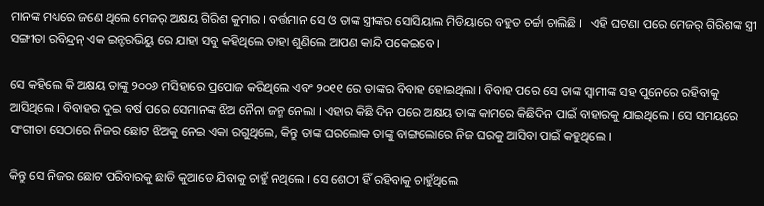ମାନଙ୍କ ମଧ୍ୟରେ ଜଣେ ଥିଲେ ମେଜର୍ ଅକ୍ଷୟ ଗିରିଶ କୁମାର । ବର୍ତ୍ତମାନ ସେ ଓ ତାଙ୍କ ସ୍ତ୍ରୀଙ୍କର ସୋସିୟାଲ ମିଡିୟାରେ ବହୁତ ଚର୍ଚ୍ଚା ଚାଲିଛି ।   ଏହି ଘଟଣା ପରେ ମେଜର୍ ଗିରିଶଙ୍କ ସ୍ତ୍ରୀ ସଙ୍ଗୀତା ରବିନ୍ଦ୍ରନ୍ ଏକ ଇନ୍ଟରଭିୟୁ ରେ ଯାହା ସବୁ କହିଥିଲେ ତାହା ଶୁଣିଲେ ଆପଣ କାନ୍ଦି ପକେଇବେ ।

ସେ କହିଲେ କି ଅକ୍ଷୟ ତାଙ୍କୁ ୨୦୦୬ ମସିହାରେ ପ୍ରପୋଜ କରିଥିଲେ ଏବଂ ୨୦୧୧ ରେ ତାଙ୍କର ବିବାହ ହୋଇଥିଲା । ବିବାହ ପରେ ସେ ତାଙ୍କ ସ୍ବାମୀଙ୍କ ସହ ପୁନେରେ ରହିବାକୁ ଆସିଥିଲେ । ବିବାହର ଦୁଇ ବର୍ଷ ପରେ ସେମାନଙ୍କ ଝିଅ ନୈନା ଜନ୍ମ ନେଲା । ଏହାର କିଛି ଦିନ ପରେ ଅକ୍ଷୟ ତାଙ୍କ କାମରେ କିଛିଦିନ ପାଇଁ ବାହାରକୁ ଯାଇଥିଲେ । ସେ ସମୟରେ ସଂଗୀତା ସେଠାରେ ନିଜର ଛୋଟ ଝିଅକୁ ନେଇ ଏକା ରଗୁଥିଲେ, କିନ୍ତୁ ତାଙ୍କ ଘରଲୋକ ତାଙ୍କୁ ବାଙ୍ଗଲୋରେ ନିଜ ଘରକୁ ଆସିବା ପାଇଁ କହୁଥିଲେ ।

କିନ୍ତୁ ସେ ନିଜର ଛୋଟ ପରିବାରକୁ ଛାଡି କୁଆଡେ ଯିବାକୁ ଚାହୁଁ ନଥିଲେ । ସେ ଶେଠୀ ହିଁ ରହିବାକୁ ଚାହୁଁଥିଲେ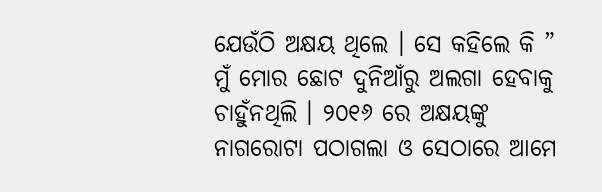ଯେଉଁଠି ଅକ୍ଷୟ ଥିଲେ । ସେ କହିଲେ କି ” ମୁଁ ମୋର ଛୋଟ ଦୁନିଆଁରୁ ଅଲଗା ହେବାକୁ ଚାହୁଁନଥିଲି । ୨୦୧୬ ରେ ଅକ୍ଷୟଙ୍କୁ ନାଗରୋଟା ପଠାଗଲା ଓ ସେଠାରେ ଆମେ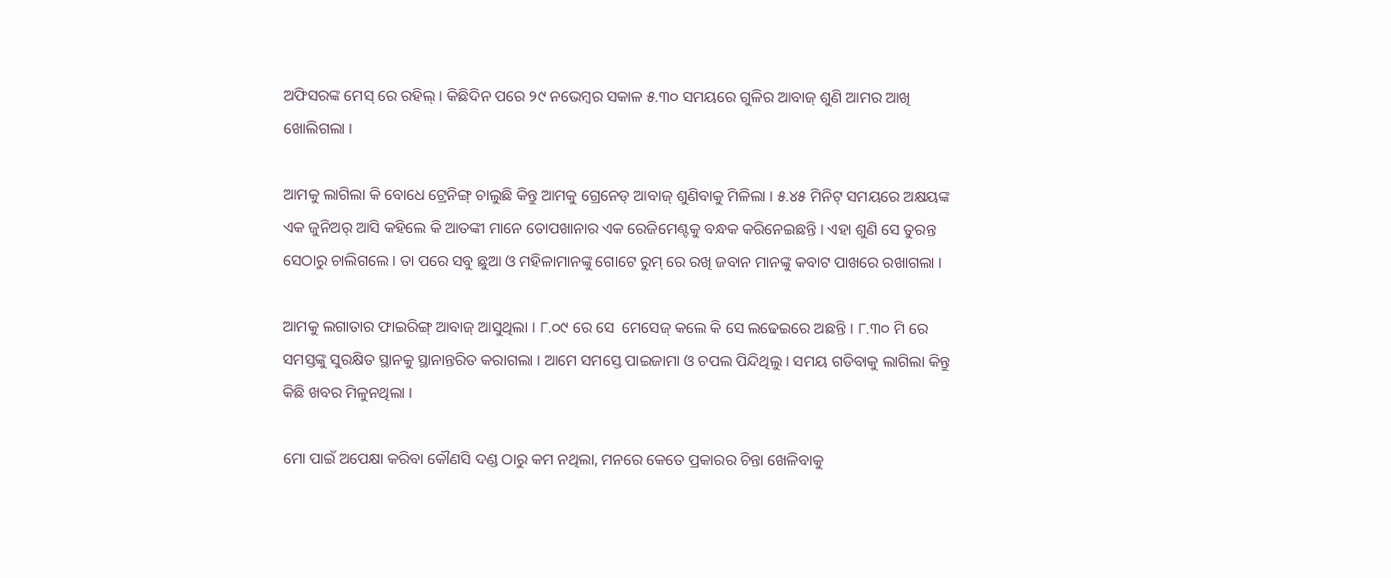ଅଫିସରଙ୍କ ମେସ୍ ରେ ରହିଲ୍ । କିଛିଦିନ ପରେ ୨୯ ନଭେମ୍ବର ସକାଳ ୫.୩୦ ସମୟରେ ଗୁଳିର ଆବାଜ୍ ଶୁଣି ଆମର ଆଖି ଖୋଲିଗଲା ।

ଆମକୁ ଲାଗିଲା କି ବୋଧେ ଟ୍ରେନିଙ୍ଗ୍ ଚାଲୁଛି କିନ୍ତୁ ଆମକୁ ଗ୍ରେନେଡ୍ ଆବାଜ୍ ଶୁଣିବାକୁ ମିଳିଲା । ୫.୪୫ ମିନିଟ୍ ସମୟରେ ଅକ୍ଷୟଙ୍କ ଏକ ଜୁନିଅର୍ ଆସି କହିଲେ କି ଆତଙ୍କୀ ମାନେ ତୋପଖାନାର ଏକ ରେଜିମେଣ୍ଟକୁ ବନ୍ଧକ କରିନେଇଛନ୍ତି । ଏହା ଶୁଣି ସେ ତୁରନ୍ତ ସେଠାରୁ ଚାଲିଗଲେ । ତା ପରେ ସବୁ ଛୁଆ ଓ ମହିଳାମାନଙ୍କୁ ଗୋଟେ ରୁମ୍ ରେ ରଖି ଜବାନ ମାନଙ୍କୁ କବାଟ ପାଖରେ ରଖାଗଲା ।

ଆମକୁ ଲଗାତାର ଫାଇରିଙ୍ଗ୍ ଆବାଜ୍ ଆସୁଥିଲା । ୮.୦୯ ରେ ସେ  ମେସେଜ୍ କଲେ କି ସେ ଲଢେଇରେ ଅଛନ୍ତି । ୮.୩୦ ମି ରେ ସମସ୍ତଙ୍କୁ ସୁରକ୍ଷିତ ସ୍ଥାନକୁ ସ୍ଥାନାନ୍ତରିତ କରାଗଲା । ଆମେ ସମସ୍ତେ ପାଇଜାମା ଓ ଚପଲ ପିନ୍ଦିଥିଲୁ । ସମୟ ଗଡିବାକୁ ଲାଗିଲା କିନ୍ତୁ କିଛି ଖବର ମିଳୁନଥିଲା ।

ମୋ ପାଇଁ ଅପେକ୍ଷା କରିବା କୌଣସି ଦଣ୍ଡ ଠାରୁ କମ ନଥିଲା, ମନରେ କେତେ ପ୍ରକାରର ଚିନ୍ତା ଖେଳିବାକୁ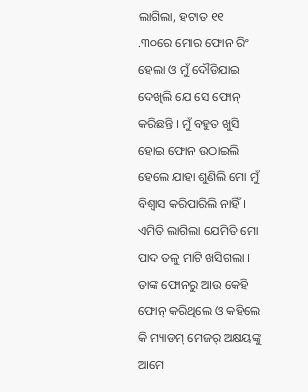ଲାଗିଲା, ହଟାତ ୧୧ .୩୦ରେ ମୋର ଫୋନ ରିଂ ହେଲା ଓ ମୁଁ ଦୌଡିଯାଇ ଦେଖିଲି ଯେ ସେ ଫୋନ୍ କରିଛନ୍ତି । ମୁଁ ବହୁତ ଖୁସି ହୋଇ ଫୋନ ଉଠାଇଲି ହେଲେ ଯାହା ଶୁଣିଲି ମୋ ମୁଁ ବିଶ୍ବାସ କରିପାରିଲି ନାହିଁ । ଏମିତି ଲାଗିଲା ଯେମିତି ମୋ ପାଦ ତଳୁ ମାଟି ଖସିଗଲା ।   ତାଙ୍କ ଫୋନରୁ ଆଉ କେହି ଫୋନ୍ କରିଥିଲେ ଓ କହିଲେ କି ମ୍ୟାଡମ୍ ମେଜର୍ ଅକ୍ଷୟଙ୍କୁ ଆମେ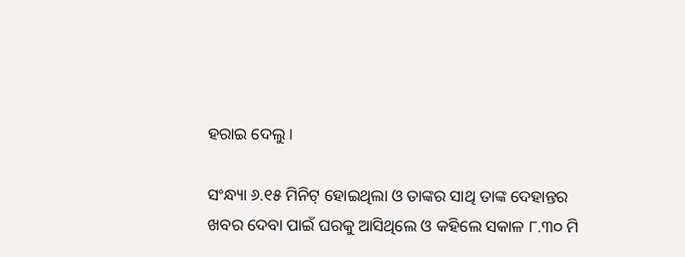ହରାଇ ଦେଲୁ ।

ସଂନ୍ଧ୍ୟା ୬.୧୫ ମିନିଟ୍ ହୋଇଥିଲା ଓ ତାଙ୍କର ସାଥି ତାଙ୍କ ଦେହାନ୍ତର ଖବର ଦେବା ପାଇଁ ଘରକୁ ଆସିଥିଲେ ଓ କହିଲେ ସକାଳ ୮.୩୦ ମି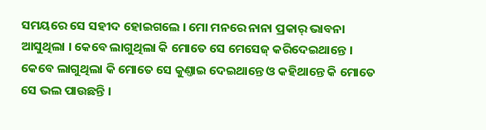ସମୟରେ ସେ ସହୀଦ ହୋଇଗଲେ । ମୋ ମନରେ ନାନା ପ୍ରକାର୍ ଭାବନା ଆସୁଥିଲା । କେବେ ଲାଗୁଥିଲା କି ମୋତେ ସେ ମେସେଜ୍ କରିଦେଇଥାନ୍ତେ । କେବେ ଲାଗୁଥିଲା କି ମୋତେ ସେ କୁଣ୍ତାଇ ଦେଇଥାନ୍ତେ ଓ କହିଥାନ୍ତେ କି ମୋତେ ସେ ଭଲ ପାଉଛନ୍ତି ।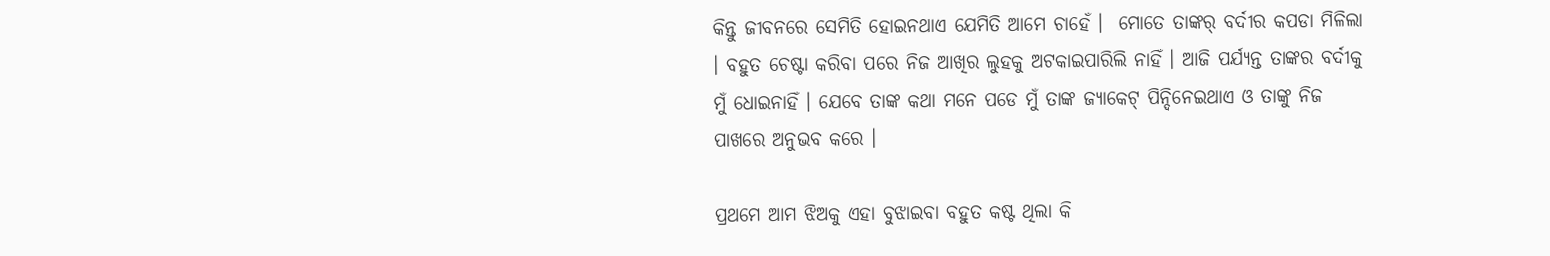କିନ୍ତୁ ଜୀବନରେ ସେମିତି ହୋଇନଥାଏ ଯେମିତି ଆମେ ଚାହେଁ ।  ମୋତେ ତାଙ୍କର୍ ବର୍ଦୀର କପଡା ମିଳିଲା । ବହୁତ ଚେଷ୍ଟା କରିବା ପରେ ନିଜ ଆଖିର ଲୁହକୁ ଅଟକାଇପାରିଲି ନାହିଁ । ଆଜି ପର୍ଯ୍ୟନ୍ତ ତାଙ୍କର ବର୍ଦୀକୁ ମୁଁ ଧୋଇନାହିଁ । ଯେବେ ତାଙ୍କ କଥା ମନେ ପଡେ ମୁଁ ତାଙ୍କ ଜ୍ୟାକେଟ୍ ପିନ୍ଦିନେଇଥାଏ ଓ ତାଙ୍କୁ ନିଜ ପାଖରେ ଅନୁଭବ କରେ ।

ପ୍ରଥମେ ଆମ ଝିଅକୁ ଏହା ବୁଝାଇବା ବହୁତ କଷ୍ଟ ଥିଲା କି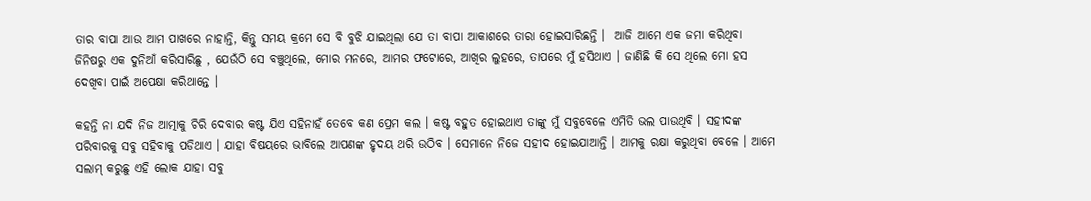ତାର ବାପା ଆଉ ଆମ ପାଖରେ ନାହାନ୍ତି, କିନ୍ତୁ ସମୟ କ୍ରମେ ସେ ବି ବୁଝି ଯାଇଥିଲା ଯେ ତା ବାପା ଆକାଶରେ ତାରା ହୋଇସାରିଛନ୍ତି ।  ଆଜି ଆମେ ଏକ ଜମା କରିଥିବା ଜିନିଷରୁ ଏକ ଦୁନିଆଁ କରିସାରିଛୁ , ଯେଉଁଠି ସେ ବଞ୍ଚୁଥିଲେ, ମୋର ମନରେ, ଆମର ଫଟୋରେ, ଆଖିର ଲୁହରେ, ତାପରେ ମୁଁ ହସିଥାଏ । ଜାଣିଛି କି ସେ ଥିଲେ ମୋ ହସ ଦେଖିବା ପାଇଁ ଅପେକ୍ଷା କରିଥାନ୍ତେ ।

କହନ୍ତି ନା ଯଦି ନିଜ ଆତ୍ମାକୁ ଚିରି ଦେବାର କଷ୍ଟ ଯିଏ ସହିନାହଁ ତେବେ କଣ ପ୍ରେମ କଲ । କଷ୍ଟ ବହୁତ ହୋଇଥାଏ ତାଙ୍କୁ ମୁଁ ସବୁବେଳେ ଏମିତି ଭଲ ପାଉଥିବି । ସହୀଦଙ୍କ ପରିବାରକୁ ସବୁ ସହିବାକୁ ପଡିଥାଏ । ଯାହା ବିଷୟରେ ଭାବିଲେ ଆପଣଙ୍କ ହୃଦୟ ଥରି ଉଠିବ । ସେମାନେ ନିଜେ ସହୀଦ ହୋଇଯାଆନ୍ତି । ଆମକୁ ରକ୍ଷା କରୁଥିବା ବେଳେ । ଆମେ ସଲାମ୍ କରୁଛୁ ଏହି ଲୋକ ଯାହା ସବୁ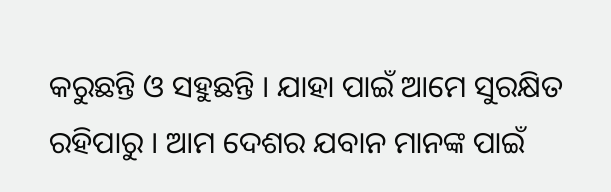କରୁଛନ୍ତି ଓ ସହୁଛନ୍ତି । ଯାହା ପାଇଁ ଆମେ ସୁରକ୍ଷିତ ରହିପାରୁ । ଆମ ଦେଶର ଯବାନ ମାନଙ୍କ ପାଇଁ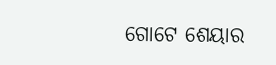ଗୋଟେ ଶେୟାର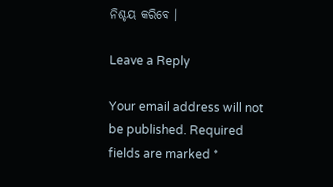ନିଶ୍ଚୟ କରିବେ ।

Leave a Reply

Your email address will not be published. Required fields are marked *